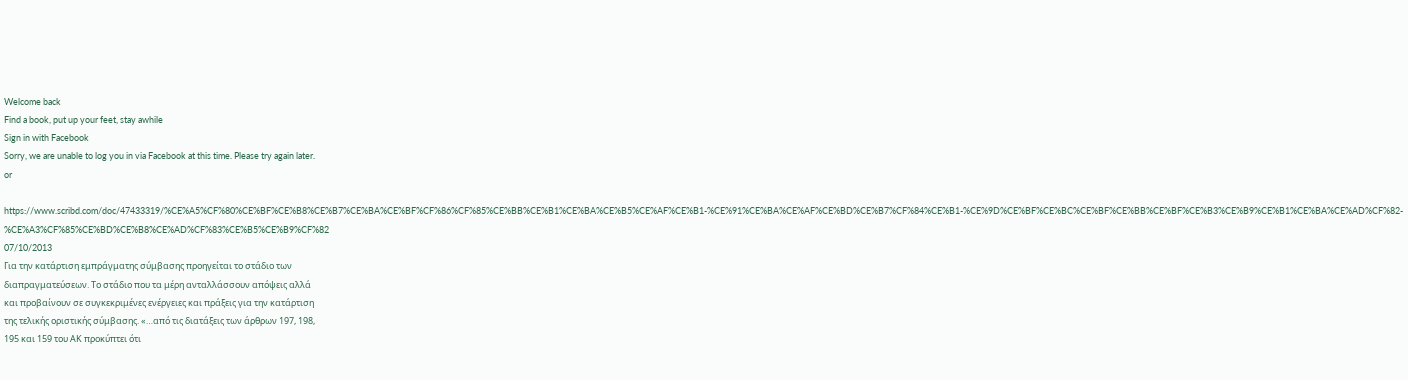Welcome back
Find a book, put up your feet, stay awhile
Sign in with Facebook
Sorry, we are unable to log you in via Facebook at this time. Please try again later.
or

https://www.scribd.com/doc/47433319/%CE%A5%CF%80%CE%BF%CE%B8%CE%B7%CE%BA%CE%BF%CF%86%CF%85%CE%BB%CE%B1%CE%BA%CE%B5%CE%AF%CE%B1-%CE%91%CE%BA%CE%AF%CE%BD%CE%B7%CF%84%CE%B1-%CE%9D%CE%BF%CE%BC%CE%BF%CE%BB%CE%BF%CE%B3%CE%B9%CE%B1%CE%BA%CE%AD%CF%82-%CE%A3%CF%85%CE%BD%CE%B8%CE%AD%CF%83%CE%B5%CE%B9%CF%82
07/10/2013
Για την κατάρτιση εμπράγματης σύμβασης προηγείται το στάδιο των
διαπραγματεύσεων. Το στάδιο που τα μέρη ανταλλάσσουν απόψεις αλλά
και προβαίνουν σε συγκεκριμένες ενέργειες και πράξεις για την κατάρτιση
της τελικής οριστικής σύμβασης. «…από τις διατάξεις των άρθρων 197, 198,
195 και 159 του ΑΚ προκύπτει ότι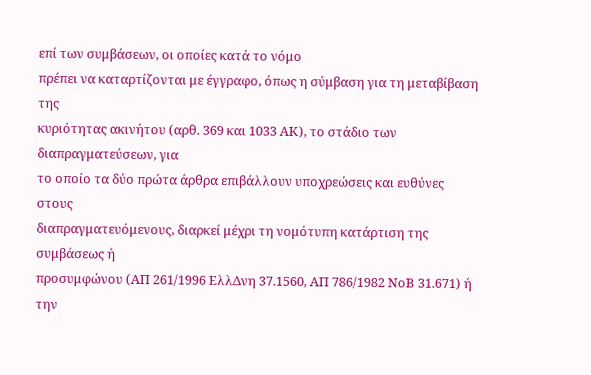επί των συμβάσεων, οι οποίες κατά το νόμο
πρέπει να καταρτίζονται με έγγραφο, όπως η σύμβαση για τη μεταβίβαση της
κυριότητας ακινήτου (αρθ. 369 και 1033 ΑΚ), το στάδιο των διαπραγματεύσεων, για
το οποίο τα δύο πρώτα άρθρα επιβάλλουν υποχρεώσεις και ευθύνες στους
διαπραγματευόμενους, διαρκεί μέχρι τη νομότυπη κατάρτιση της συμβάσεως ή
προσυμφώνου (ΑΠ 261/1996 ΕλλΔνη 37.1560, ΑΠ 786/1982 ΝοΒ 31.671) ή την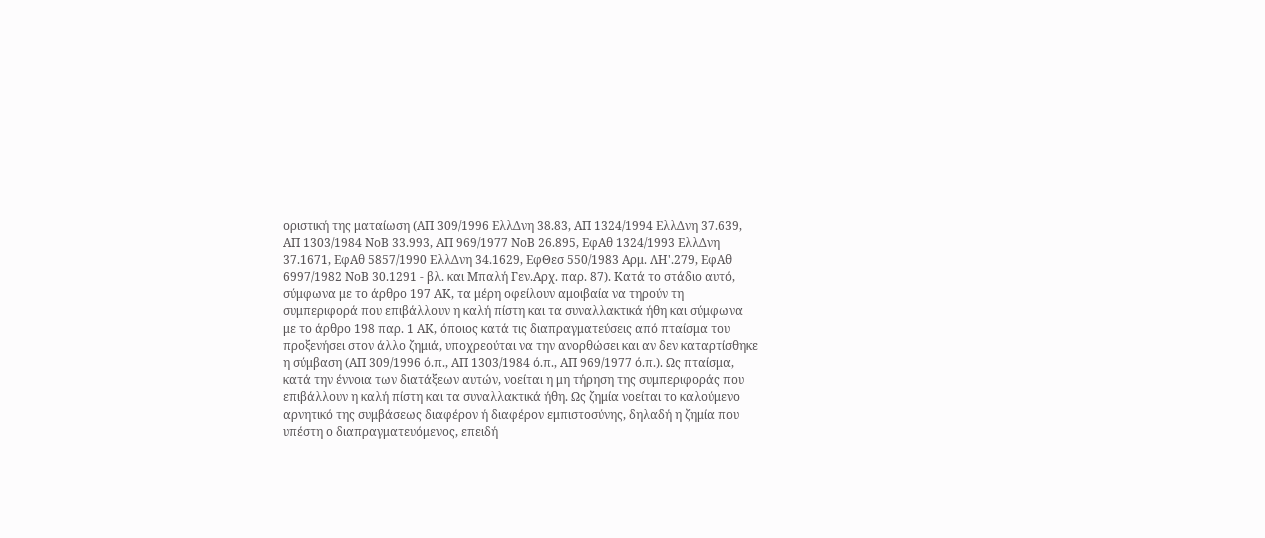οριστική της ματαίωση (ΑΠ 309/1996 ΕλλΔνη 38.83, ΑΠ 1324/1994 ΕλλΔνη 37.639,
ΑΠ 1303/1984 ΝοΒ 33.993, ΑΠ 969/1977 ΝοΒ 26.895, ΕφΑθ 1324/1993 ΕλλΔνη
37.1671, ΕφΑθ 5857/1990 ΕλλΔνη 34.1629, ΕφΘεσ 550/1983 Αρμ. ΛΗ'.279, ΕφΑθ
6997/1982 ΝοΒ 30.1291 - βλ. και Μπαλή Γεν.Αρχ. παρ. 87). Κατά το στάδιο αυτό,
σύμφωνα με το άρθρο 197 ΑΚ, τα μέρη οφείλουν αμοιβαία να τηρούν τη
συμπεριφορά που επιβάλλουν η καλή πίστη και τα συναλλακτικά ήθη και σύμφωνα
με το άρθρο 198 παρ. 1 ΑΚ, όποιος κατά τις διαπραγματεύσεις από πταίσμα του
προξενήσει στον άλλο ζημιά, υποχρεούται να την ανορθώσει και αν δεν καταρτίσθηκε
η σύμβαση (ΑΠ 309/1996 ό.π., ΑΠ 1303/1984 ό.π., ΑΠ 969/1977 ό.π.). Ως πταίσμα,
κατά την έννοια των διατάξεων αυτών, νοείται η μη τήρηση της συμπεριφοράς που
επιβάλλουν η καλή πίστη και τα συναλλακτικά ήθη. Ως ζημία νοείται το καλούμενο
αρνητικό της συμβάσεως διαφέρον ή διαφέρον εμπιστοσύνης, δηλαδή η ζημία που
υπέστη ο διαπραγματευόμενος, επειδή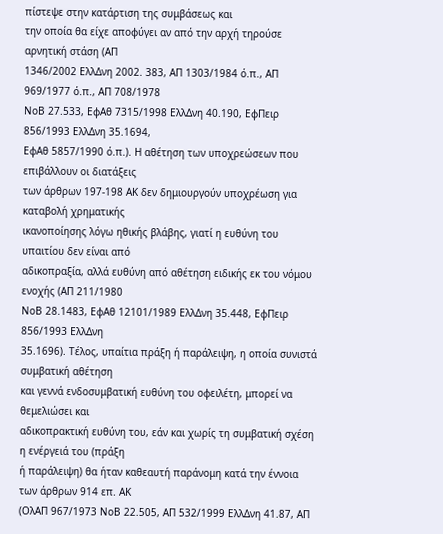πίστεψε στην κατάρτιση της συμβάσεως και
την οποία θα είχε αποφύγει αν από την αρχή τηρούσε αρνητική στάση (ΑΠ
1346/2002 ΕλλΔνη 2002. 383, ΑΠ 1303/1984 ό.π., ΑΠ 969/1977 ό.π., ΑΠ 708/1978
ΝοΒ 27.533, ΕφΑθ 7315/1998 ΕλλΔνη 40.190, ΕφΠειρ 856/1993 ΕλλΔνη 35.1694,
ΕφΑθ 5857/1990 ό.π.). Η αθέτηση των υποχρεώσεων που επιβάλλουν οι διατάξεις
των άρθρων 197-198 ΑΚ δεν δημιουργούν υποχρέωση για καταβολή χρηματικής
ικανοποίησης λόγω ηθικής βλάβης, γιατί η ευθύνη του υπαιτίου δεν είναι από
αδικοπραξία, αλλά ευθύνη από αθέτηση ειδικής εκ του νόμου ενοχής (ΑΠ 211/1980
ΝοΒ 28.1483, ΕφΑθ 12101/1989 ΕλλΔνη 35.448, ΕφΠειρ 856/1993 ΕλλΔνη
35.1696). Τέλος, υπαίτια πράξη ή παράλειψη, η οποία συνιστά συμβατική αθέτηση
και γεννά ενδοσυμβατική ευθύνη του οφειλέτη, μπορεί να θεμελιώσει και
αδικοπρακτική ευθύνη του, εάν και χωρίς τη συμβατική σχέση η ενέργειά του (πράξη
ή παράλειψη) θα ήταν καθεαυτή παράνομη κατά την έννοια των άρθρων 914 επ. ΑΚ
(ΟλΑΠ 967/1973 ΝοΒ 22.505, ΑΠ 532/1999 ΕλλΔνη 41.87, ΑΠ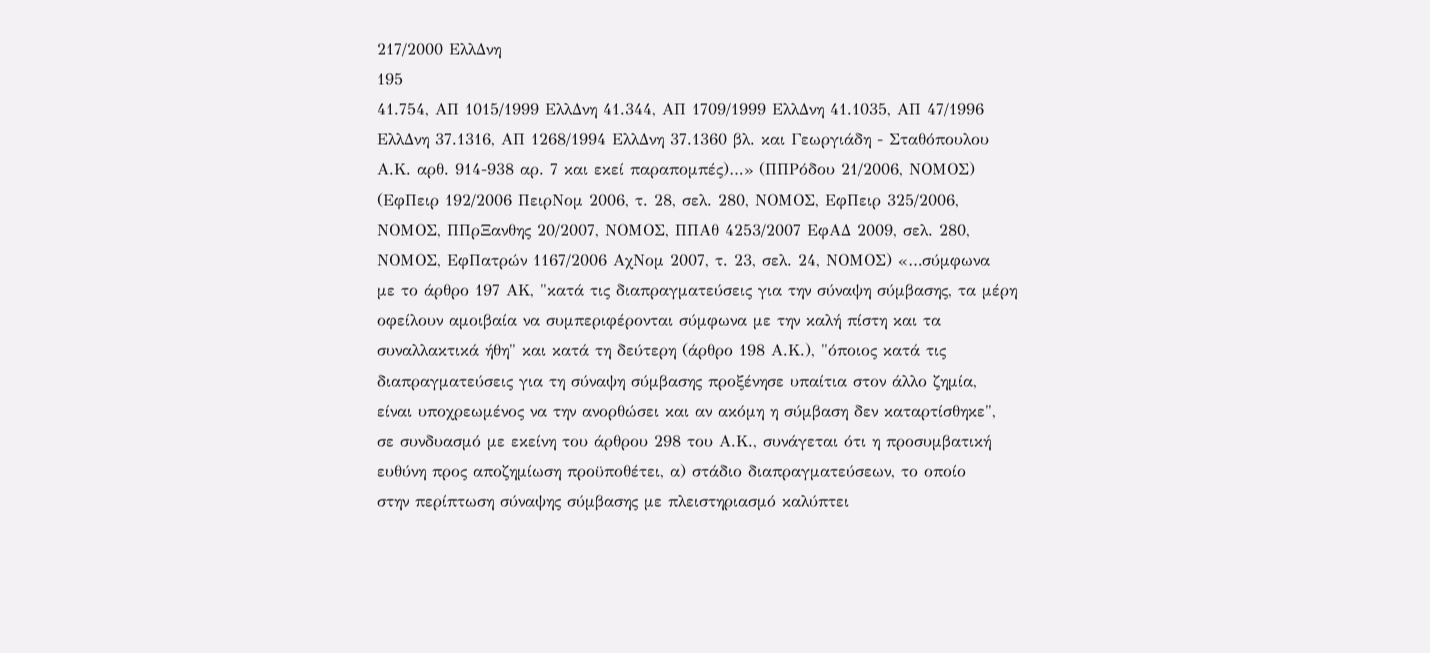217/2000 ΕλλΔνη
195
41.754, ΑΠ 1015/1999 ΕλλΔνη 41.344, ΑΠ 1709/1999 ΕλλΔνη 41.1035, ΑΠ 47/1996
ΕλλΔνη 37.1316, ΑΠ 1268/1994 ΕλλΔνη 37.1360 βλ. και Γεωργιάδη - Σταθόπουλου
Α.Κ. αρθ. 914-938 αρ. 7 και εκεί παραπομπές)…» (ΠΠΡόδου 21/2006, ΝΟΜΟΣ)
(ΕφΠειρ 192/2006 ΠειρΝομ 2006, τ. 28, σελ. 280, ΝΟΜΟΣ, ΕφΠειρ 325/2006,
ΝΟΜΟΣ, ΠΠρΞανθης 20/2007, ΝΟΜΟΣ, ΠΠΑθ 4253/2007 ΕφΑΔ 2009, σελ. 280,
ΝΟΜΟΣ, ΕφΠατρών 1167/2006 ΑχΝομ 2007, τ. 23, σελ. 24, ΝΟΜΟΣ) «…σύμφωνα
με το άρθρο 197 ΑΚ, "κατά τις διαπραγματεύσεις για την σύναψη σύμβασης, τα μέρη
οφείλουν αμοιβαία να συμπεριφέρονται σύμφωνα με την καλή πίστη και τα
συναλλακτικά ήθη" και κατά τη δεύτερη (άρθρο 198 Α.Κ.), "όποιος κατά τις
διαπραγματεύσεις για τη σύναψη σύμβασης προξένησε υπαίτια στον άλλο ζημία,
είναι υποχρεωμένος να την ανορθώσει και αν ακόμη η σύμβαση δεν καταρτίσθηκε",
σε συνδυασμό με εκείνη του άρθρου 298 του Α.Κ., συνάγεται ότι η προσυμβατική
ευθύνη προς αποζημίωση προϋποθέτει, α) στάδιο διαπραγματεύσεων, το οποίο
στην περίπτωση σύναψης σύμβασης με πλειστηριασμό καλύπτει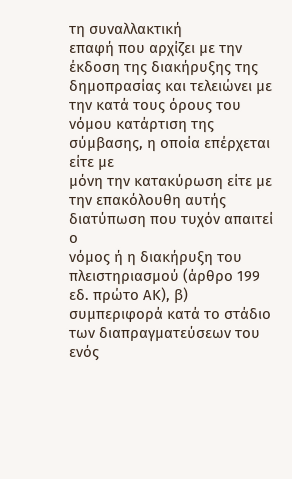τη συναλλακτική
επαφή που αρχίζει με την έκδοση της διακήρυξης της δημοπρασίας και τελειώνει με
την κατά τους όρους του νόμου κατάρτιση της σύμβασης, η οποία επέρχεται είτε με
μόνη την κατακύρωση είτε με την επακόλουθη αυτής διατύπωση που τυχόν απαιτεί ο
νόμος ή η διακήρυξη του πλειστηριασμού (άρθρο 199 εδ. πρώτο ΑΚ), β)
συμπεριφορά κατά το στάδιο των διαπραγματεύσεων του ενός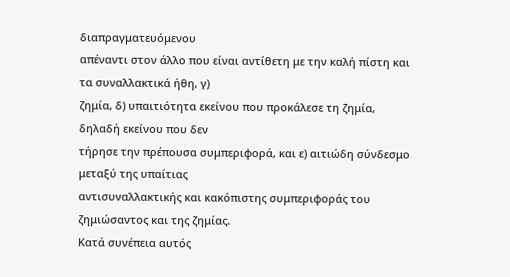διαπραγματευόμενου
απέναντι στον άλλο που είναι αντίθετη με την καλή πίστη και τα συναλλακτικά ήθη, γ)
ζημία, δ) υπαιτιότητα εκείνου που προκάλεσε τη ζημία, δηλαδή εκείνου που δεν
τήρησε την πρέπουσα συμπεριφορά, και ε) αιτιώδη σύνδεσμο μεταξύ της υπαίτιας
αντισυναλλακτικής και κακόπιστης συμπεριφοράς του ζημιώσαντος και της ζημίας.
Κατά συνέπεια αυτός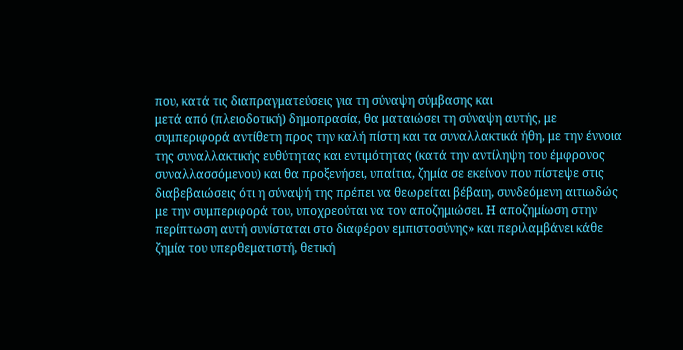που, κατά τις διαπραγματεύσεις για τη σύναψη σύμβασης και
μετά από (πλειοδοτική) δημοπρασία, θα ματαιώσει τη σύναψη αυτής, με
συμπεριφορά αντίθετη προς την καλή πίστη και τα συναλλακτικά ήθη, με την έννοια
της συναλλακτικής ευθύτητας και εντιμότητας (κατά την αντίληψη του έμφρονος
συναλλασσόμενου) και θα προξενήσει, υπαίτια, ζημία σε εκείνον που πίστεψε στις
διαβεβαιώσεις ότι η σύναψή της πρέπει να θεωρείται βέβαιη, συνδεόμενη αιτιωδώς
με την συμπεριφορά του, υποχρεούται να τον αποζημιώσει. Η αποζημίωση στην
περίπτωση αυτή συνίσταται στο διαφέρον εμπιστοσύνης» και περιλαμβάνει κάθε
ζημία του υπερθεματιστή, θετική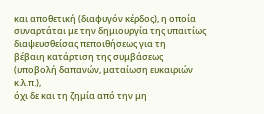και αποθετική (διαφυγόν κέρδος), η οποία
συναρτάται με την δημιουργία της υπαιτίως διαψευσθείσας πεποιθήσεως για τη
βέβαιη κατάρτιση της συμβάσεως (υποβολή δαπανών, ματαίωση ευκαιριών κ.λ.π.),
όχι δε και τη ζημία από την μη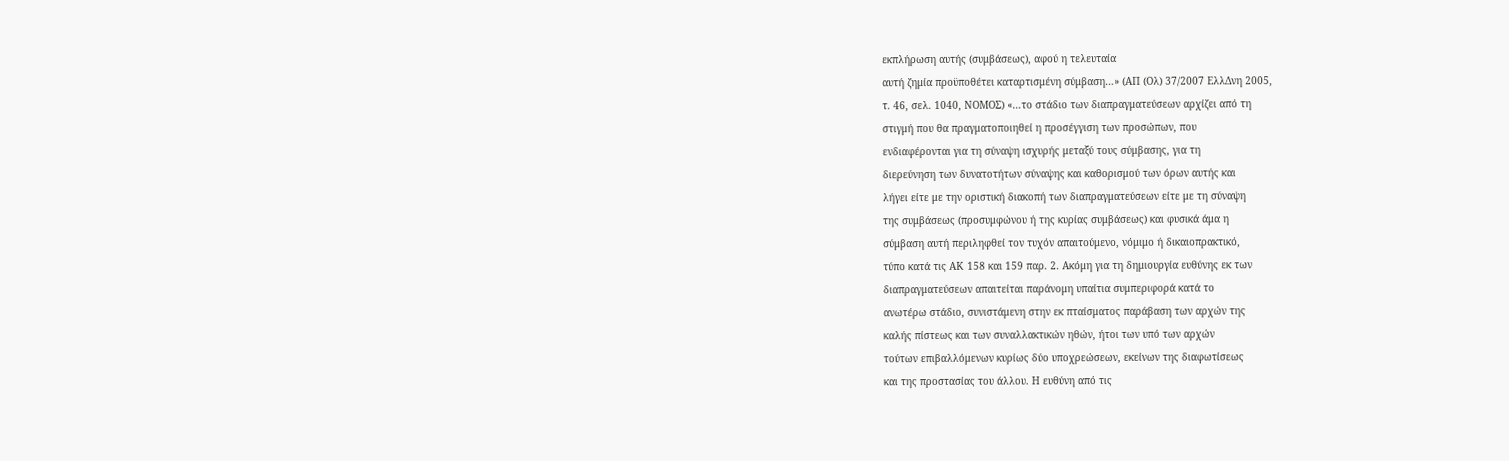εκπλήρωση αυτής (συμβάσεως), αφού η τελευταία
αυτή ζημία προϋποθέτει καταρτισμένη σύμβαση…» (ΑΠ (Ολ) 37/2007 ΕλλΔνη 2005,
τ. 46, σελ. 1040, ΝΟΜΟΣ) «…το στάδιο των διαπραγματεύσεων αρχίζει από τη
στιγμή που θα πραγματοποιηθεί η προσέγγιση των προσώπων, που
ενδιαφέρονται για τη σύναψη ισχυρής μεταξύ τους σύμβασης, για τη
διερεύνηση των δυνατοτήτων σύναψης και καθορισμού των όρων αυτής και
λήγει είτε με την οριστική διακοπή των διαπραγματεύσεων είτε με τη σύναψη
της συμβάσεως (προσυμφώνου ή της κυρίας συμβάσεως) και φυσικά άμα η
σύμβαση αυτή περιληφθεί τον τυχόν απαιτούμενο, νόμιμο ή δικαιοπρακτικό,
τύπο κατά τις ΑΚ 158 και 159 παρ. 2. Ακόμη για τη δημιουργία ευθύνης εκ των
διαπραγματεύσεων απαιτείται παράνομη υπαίτια συμπεριφορά κατά το
ανωτέρω στάδιο, συνιστάμενη στην εκ πταίσματος παράβαση των αρχών της
καλής πίστεως και των συναλλακτικών ηθών, ήτοι των υπό των αρχών
τούτων επιβαλλόμενων κυρίως δύο υποχρεώσεων, εκείνων της διαφωτίσεως
και της προστασίας του άλλου. Η ευθύνη από τις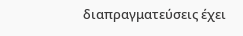διαπραγματεύσεις έχει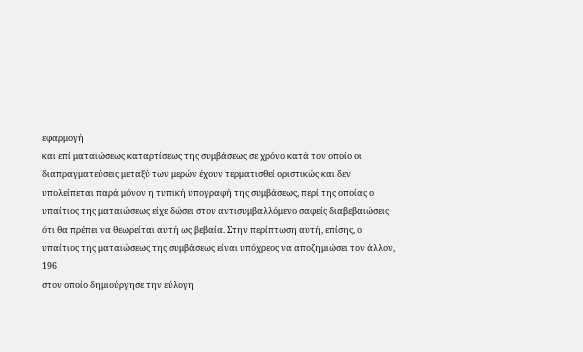εφαρμογή
και επί ματαιώσεως καταρτίσεως της συμβάσεως σε χρόνο κατά τον οποίο οι
διαπραγματεύσεις μεταξύ των μερών έχουν τερματισθεί οριστικώς και δεν
υπολείπεται παρά μόνον η τυπική υπογραφή της συμβάσεως, περί της οποίας ο
υπαίτιος της ματαιώσεως είχε δώσει στον αντισυμβαλλόμενο σαφείς διαβεβαιώσεις
ότι θα πρέπει να θεωρείται αυτή ως βεβαία. Στην περίπτωση αυτή, επίσης, ο
υπαίτιος της ματαιώσεως της συμβάσεως είναι υπόχρεος να αποζημιώσει τον άλλον,
196
στον οποίο δημιούργησε την εύλογη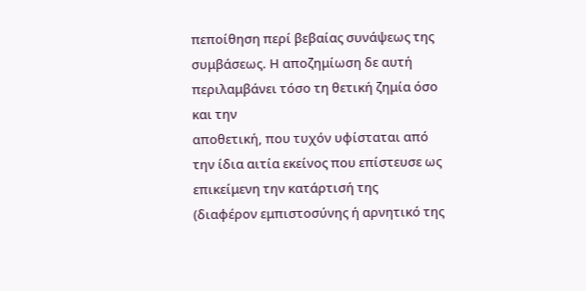πεποίθηση περί βεβαίας συνάψεως της
συμβάσεως. Η αποζημίωση δε αυτή περιλαμβάνει τόσο τη θετική ζημία όσο και την
αποθετική, που τυχόν υφίσταται από την ίδια αιτία εκείνος που επίστευσε ως
επικείμενη την κατάρτισή της (διαφέρον εμπιστοσύνης ή αρνητικό της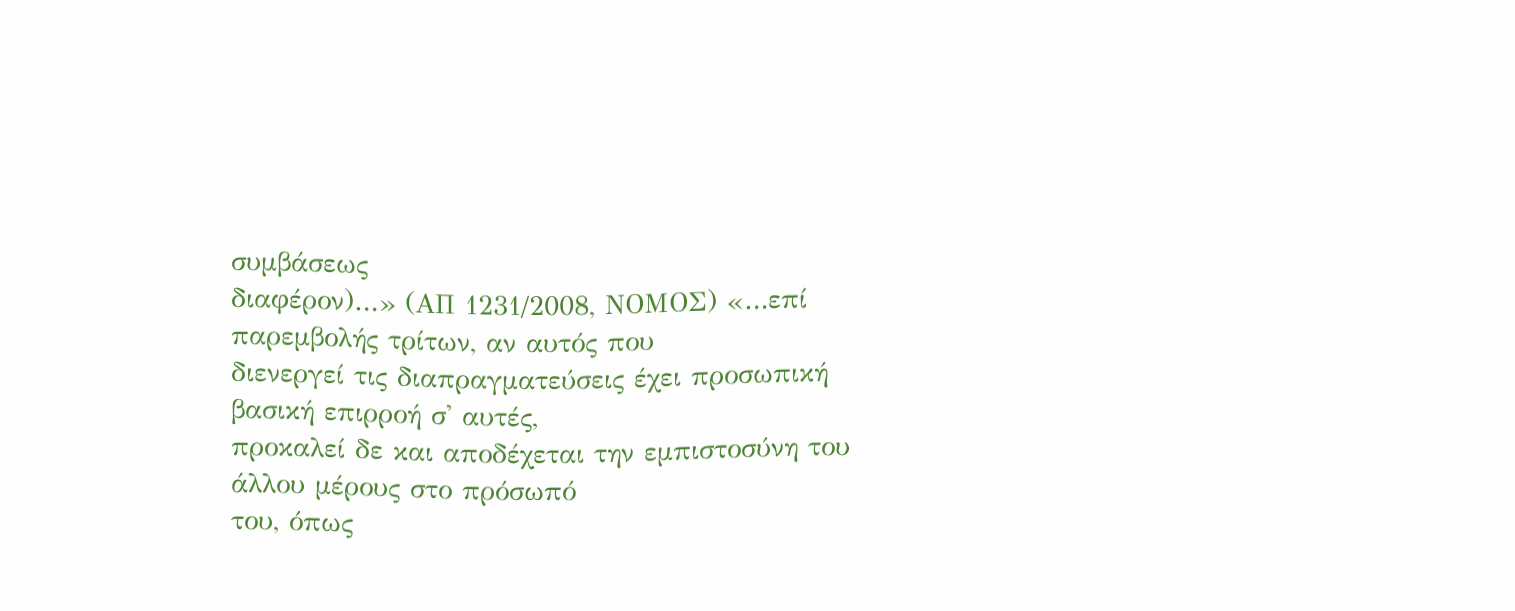συμβάσεως
διαφέρον)…» (ΑΠ 1231/2008, ΝΟΜΟΣ) «…επί παρεμβολής τρίτων, αν αυτός που
διενεργεί τις διαπραγματεύσεις έχει προσωπική βασική επιρροή σ' αυτές,
προκαλεί δε και αποδέχεται την εμπιστοσύνη του άλλου μέρους στο πρόσωπό
του, όπως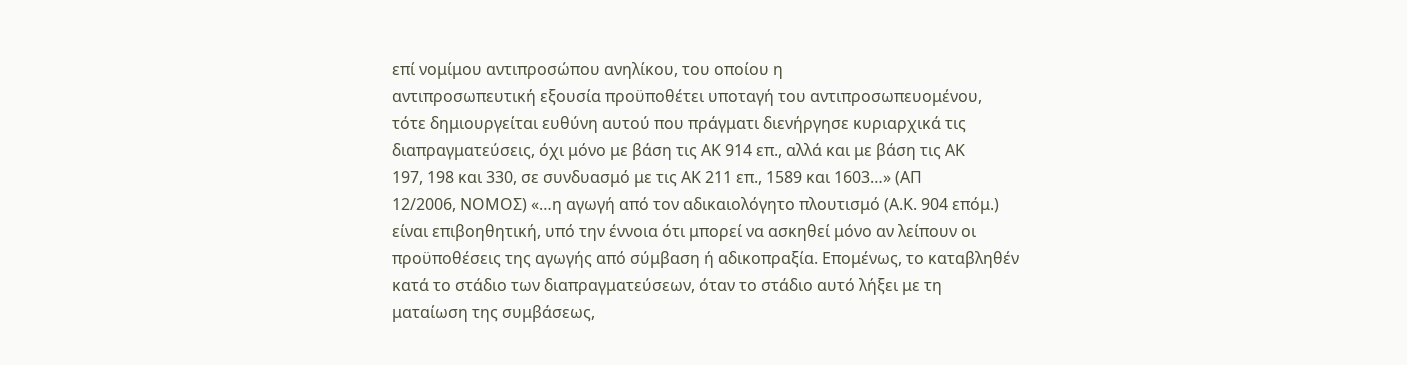επί νομίμου αντιπροσώπου ανηλίκου, του οποίου η
αντιπροσωπευτική εξουσία προϋποθέτει υποταγή του αντιπροσωπευομένου,
τότε δημιουργείται ευθύνη αυτού που πράγματι διενήργησε κυριαρχικά τις
διαπραγματεύσεις, όχι μόνο με βάση τις ΑΚ 914 επ., αλλά και με βάση τις ΑΚ
197, 198 και 330, σε συνδυασμό με τις ΑΚ 211 επ., 1589 και 1603…» (ΑΠ
12/2006, ΝΟΜΟΣ) «…η αγωγή από τον αδικαιολόγητο πλουτισμό (Α.Κ. 904 επόμ.)
είναι επιβοηθητική, υπό την έννοια ότι μπορεί να ασκηθεί μόνο αν λείπουν οι
προϋποθέσεις της αγωγής από σύμβαση ή αδικοπραξία. Επομένως, το καταβληθέν
κατά το στάδιο των διαπραγματεύσεων, όταν το στάδιο αυτό λήξει με τη
ματαίωση της συμβάσεως,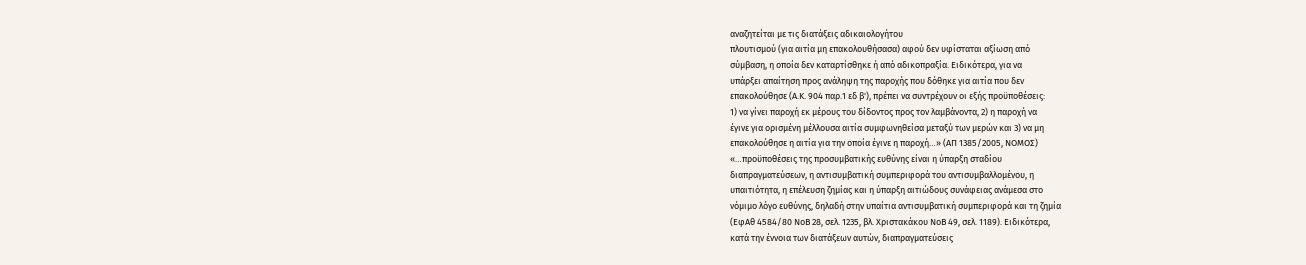αναζητείται με τις διατάξεις αδικαιολογήτου
πλουτισμού (για αιτία μη επακολουθήσασα) αφού δεν υφίσταται αξίωση από
σύμβαση, η οποία δεν καταρτίσθηκε ή από αδικοπραξία. Ειδικότερα, για να
υπάρξει απαίτηση προς ανάληψη της παροχής που δόθηκε για αιτία που δεν
επακολούθησε (Α.Κ. 904 παρ.1 εδ β'), πρέπει να συντρέχουν οι εξής προϋποθέσεις:
1) να γίνει παροχή εκ μέρους του δίδοντος προς τον λαμβάνοντα, 2) η παροχή να
έγινε για ορισμένη μέλλουσα αιτία συμφωνηθείσα μεταξύ των μερών και 3) να μη
επακολούθησε η αιτία για την οποία έγινε η παροχή…» (ΑΠ 1385/2005, ΝΟΜΟΣ)
«…προϋποθέσεις της προσυμβατικής ευθύνης είναι η ύπαρξη σταδίου
διαπραγματεύσεων, η αντισυμβατική συμπεριφορά του αντισυμβαλλομένου, η
υπαιτιότητα, η επέλευση ζημίας και η ύπαρξη αιτιώδους συνάφειας ανάμεσα στο
νόμιμο λόγο ευθύνης, δηλαδή στην υπαίτια αντισυμβατική συμπεριφορά και τη ζημία
(ΕφΑθ 4584/80 ΝοΒ 28, σελ. 1235, βλ. Χριστακάκου ΝοΒ 49, σελ. 1189). Ειδικότερα,
κατά την έννοια των διατάξεων αυτών, διαπραγματεύσεις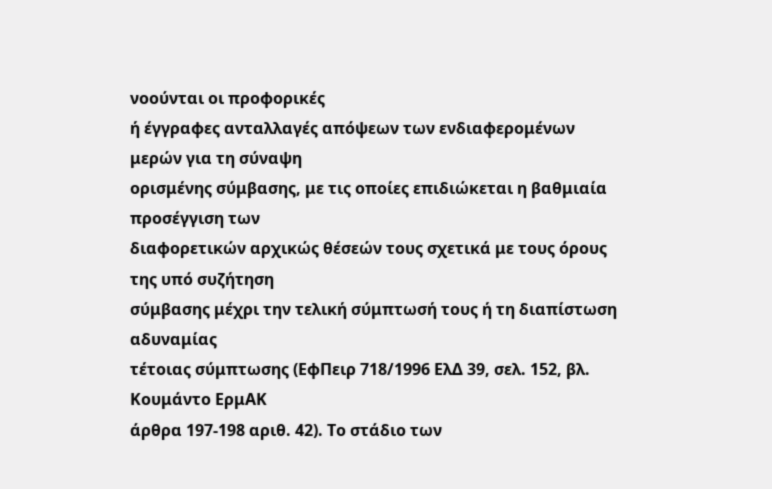νοούνται οι προφορικές
ή έγγραφες ανταλλαγές απόψεων των ενδιαφερομένων μερών για τη σύναψη
ορισμένης σύμβασης, με τις οποίες επιδιώκεται η βαθμιαία προσέγγιση των
διαφορετικών αρχικώς θέσεών τους σχετικά με τους όρους της υπό συζήτηση
σύμβασης μέχρι την τελική σύμπτωσή τους ή τη διαπίστωση αδυναμίας
τέτοιας σύμπτωσης (ΕφΠειρ 718/1996 ΕλΔ 39, σελ. 152, βλ. Κουμάντο ΕρμΑΚ
άρθρα 197-198 αριθ. 42). Το στάδιο των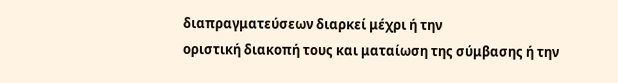διαπραγματεύσεων διαρκεί μέχρι ή την
οριστική διακοπή τους και ματαίωση της σύμβασης ή την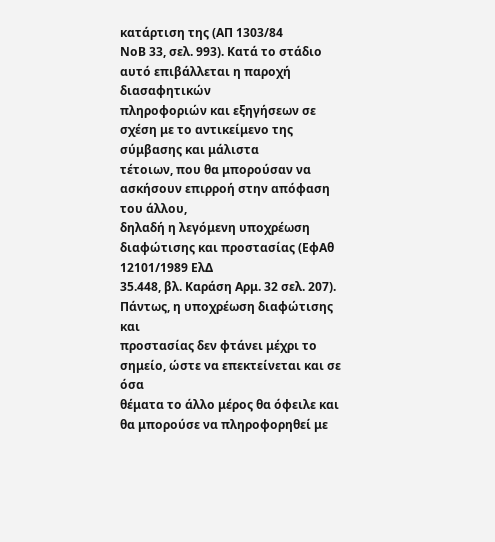κατάρτιση της (ΑΠ 1303/84
ΝοΒ 33, σελ. 993). Κατά το στάδιο αυτό επιβάλλεται η παροχή διασαφητικών
πληροφοριών και εξηγήσεων σε σχέση με το αντικείμενο της σύμβασης και μάλιστα
τέτοιων, που θα μπορούσαν να ασκήσουν επιρροή στην απόφαση του άλλου,
δηλαδή η λεγόμενη υποχρέωση διαφώτισης και προστασίας (ΕφΑθ 12101/1989 ΕλΔ
35.448, βλ. Καράση Αρμ. 32 σελ. 207). Πάντως, η υποχρέωση διαφώτισης και
προστασίας δεν φτάνει μέχρι το σημείο, ώστε να επεκτείνεται και σε όσα
θέματα το άλλο μέρος θα όφειλε και θα μπορούσε να πληροφορηθεί με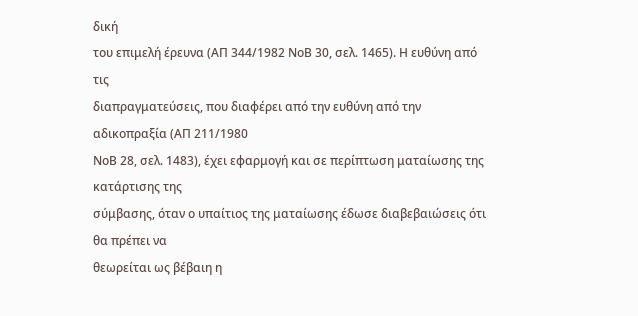δική
του επιμελή έρευνα (ΑΠ 344/1982 ΝοΒ 30, σελ. 1465). Η ευθύνη από τις
διαπραγματεύσεις, που διαφέρει από την ευθύνη από την αδικοπραξία (ΑΠ 211/1980
ΝοΒ 28, σελ. 1483), έχει εφαρμογή και σε περίπτωση ματαίωσης της κατάρτισης της
σύμβασης, όταν ο υπαίτιος της ματαίωσης έδωσε διαβεβαιώσεις ότι θα πρέπει να
θεωρείται ως βέβαιη η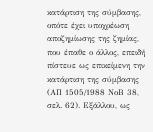κατάρτιση της σύμβασης, οπότε έχει υποχρέωση
αποζημίωσης της ζημίας, που έπαθε ο άλλος, επειδή πίστευε ως επικείμενη την
κατάρτιση της σύμβασης (ΑΠ 1505/1988 ΝοΒ 38, σελ. 62). Εξάλλου, ως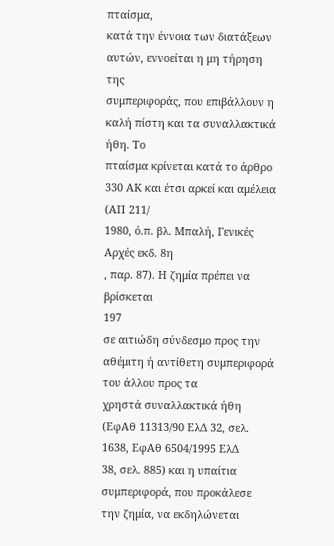πταίσμα,
κατά την έννοια των διατάξεων αυτών, εννοείται η μη τήρηση της
συμπεριφοράς, που επιβάλλουν η καλή πίστη και τα συναλλακτικά ήθη. Το
πταίσμα κρίνεται κατά το άρθρο 330 ΑΚ και έτσι αρκεί και αμέλεια (ΑΠ 211/
1980, ό.π. βλ. Μπαλή, Γενικές Αρχές εκδ. 8η
, παρ. 87). Η ζημία πρέπει να βρίσκεται
197
σε αιτιώδη σύνδεσμο προς την αθέμιτη ή αντίθετη συμπεριφορά του άλλου προς τα
χρηστά συναλλακτικά ήθη (ΕφΑθ 11313/90 ΕλΔ 32, σελ. 1638, ΕφΑθ 6504/1995 ΕλΔ
38, σελ. 885) και η υπαίτια συμπεριφορά, που προκάλεσε την ζημία, να εκδηλώνεται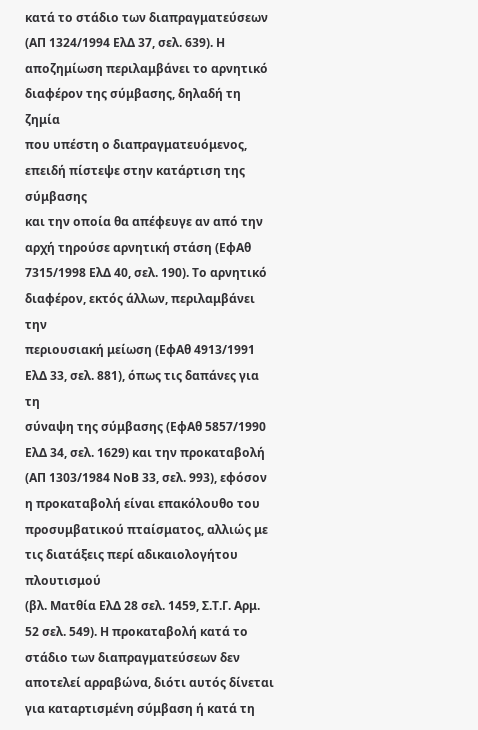κατά το στάδιο των διαπραγματεύσεων (ΑΠ 1324/1994 ΕλΔ 37, σελ. 639). Η
αποζημίωση περιλαμβάνει το αρνητικό διαφέρον της σύμβασης, δηλαδή τη ζημία
που υπέστη ο διαπραγματευόμενος, επειδή πίστεψε στην κατάρτιση της σύμβασης
και την οποία θα απέφευγε αν από την αρχή τηρούσε αρνητική στάση (ΕφΑθ
7315/1998 ΕλΔ 40, σελ. 190). Το αρνητικό διαφέρον, εκτός άλλων, περιλαμβάνει την
περιουσιακή μείωση (ΕφΑθ 4913/1991 ΕλΔ 33, σελ. 881), όπως τις δαπάνες για τη
σύναψη της σύμβασης (ΕφΑθ 5857/1990 ΕλΔ 34, σελ. 1629) και την προκαταβολή
(ΑΠ 1303/1984 ΝοΒ 33, σελ. 993), εφόσον η προκαταβολή είναι επακόλουθο του
προσυμβατικού πταίσματος, αλλιώς με τις διατάξεις περί αδικαιολογήτου πλουτισμού
(βλ. Ματθία ΕλΔ 28 σελ. 1459, Σ.Τ.Γ. Αρμ. 52 σελ. 549). Η προκαταβολή κατά το
στάδιο των διαπραγματεύσεων δεν αποτελεί αρραβώνα, διότι αυτός δίνεται
για καταρτισμένη σύμβαση ή κατά τη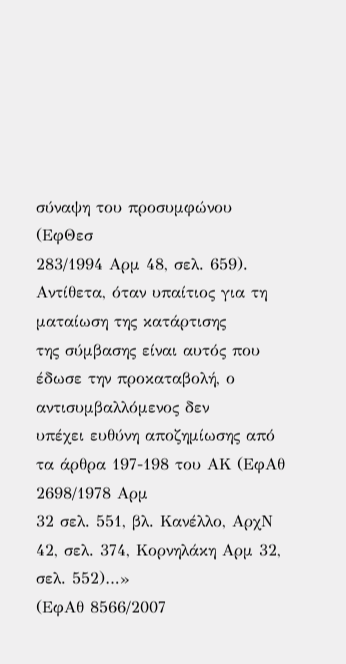σύναψη του προσυμφώνου (ΕφΘεσ
283/1994 Αρμ 48, σελ. 659). Αντίθετα, όταν υπαίτιος για τη ματαίωση της κατάρτισης
της σύμβασης είναι αυτός που έδωσε την προκαταβολή, ο αντισυμβαλλόμενος δεν
υπέχει ευθύνη αποζημίωσης από τα άρθρα 197-198 του ΑΚ (ΕφΑθ 2698/1978 Αρμ
32 σελ. 551, βλ. Κανέλλο, ΑρχΝ 42, σελ. 374, Κορνηλάκη Αρμ 32, σελ. 552)…»
(ΕφΑθ 8566/2007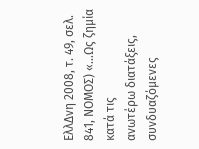ΕλλΔνη 2008, τ. 49, σελ. 841, ΝΟΜΟΣ) «…Ως ζημία κατά τις
ανωτέρω διατάξεις, συνδυαζόμενες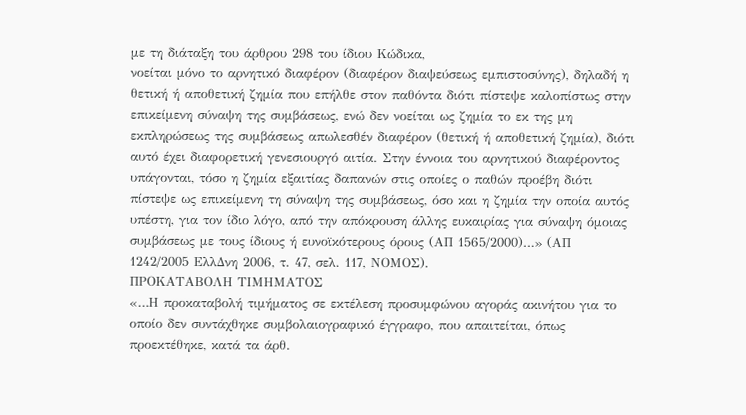με τη διάταξη του άρθρου 298 του ίδιου Κώδικα,
νοείται μόνο το αρνητικό διαφέρον (διαφέρον διαψεύσεως εμπιστοσύνης), δηλαδή η
θετική ή αποθετική ζημία που επήλθε στον παθόντα διότι πίστεψε καλοπίστως στην
επικείμενη σύναψη της συμβάσεως, ενώ δεν νοείται ως ζημία το εκ της μη
εκπληρώσεως της συμβάσεως απωλεσθέν διαφέρον (θετική ή αποθετική ζημία), διότι
αυτό έχει διαφορετική γενεσιουργό αιτία. Στην έννοια του αρνητικού διαφέροντος
υπάγονται, τόσο η ζημία εξαιτίας δαπανών στις οποίες ο παθών προέβη διότι
πίστεψε ως επικείμενη τη σύναψη της συμβάσεως, όσο και η ζημία την οποία αυτός
υπέστη, για τον ίδιο λόγο, από την απόκρουση άλλης ευκαιρίας για σύναψη όμοιας
συμβάσεως με τους ίδιους ή ευνοϊκότερους όρους (ΑΠ 1565/2000)…» (ΑΠ
1242/2005 ΕλλΔνη 2006, τ. 47, σελ. 117, ΝΟΜΟΣ).
ΠΡΟΚΑΤΑΒΟΛΗ ΤΙΜΗΜΑΤΟΣ
«…Η προκαταβολή τιμήματος σε εκτέλεση προσυμφώνου αγοράς ακινήτου για το
οποίο δεν συντάχθηκε συμβολαιογραφικό έγγραφο, που απαιτείται, όπως
προεκτέθηκε, κατά τα άρθ.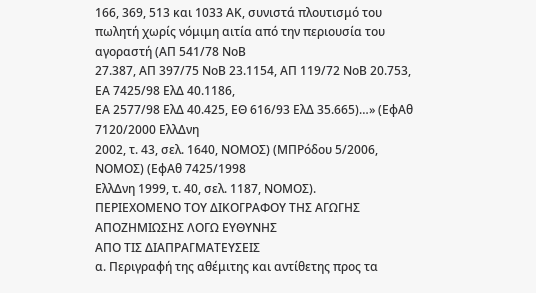166, 369, 513 και 1033 ΑΚ, συνιστά πλουτισμό του
πωλητή χωρίς νόμιμη αιτία από την περιουσία του αγοραστή (ΑΠ 541/78 ΝοΒ
27.387, ΑΠ 397/75 ΝοΒ 23.1154, ΑΠ 119/72 ΝοΒ 20.753, ΕΑ 7425/98 ΕλΔ 40.1186,
ΕΑ 2577/98 ΕλΔ 40.425, ΕΘ 616/93 ΕλΔ 35.665)…» (ΕφΑθ 7120/2000 ΕλλΔνη
2002, τ. 43, σελ. 1640, ΝΟΜΟΣ) (ΜΠΡόδου 5/2006, ΝΟΜΟΣ) (ΕφΑθ 7425/1998
ΕλλΔνη 1999, τ. 40, σελ. 1187, ΝΟΜΟΣ).
ΠΕΡΙΕΧΟΜΕΝΟ ΤΟΥ ΔΙΚΟΓΡΑΦΟΥ ΤΗΣ ΑΓΩΓΗΣ ΑΠΟΖΗΜΙΩΣΗΣ ΛΟΓΩ ΕΥΘΥΝΗΣ
ΑΠΟ ΤΙΣ ΔΙΑΠΡΑΓΜΑΤΕΥΣΕΙΣ
α. Περιγραφή της αθέμιτης και αντίθετης προς τα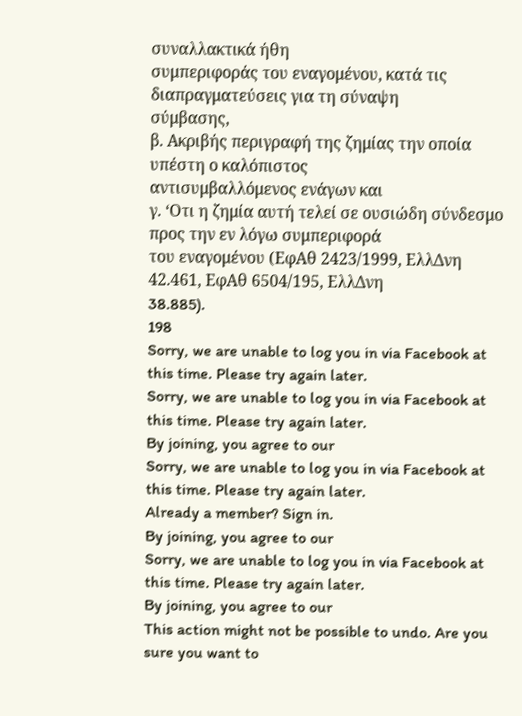συναλλακτικά ήθη
συμπεριφοράς του εναγομένου, κατά τις διαπραγματεύσεις για τη σύναψη
σύμβασης,
β. Ακριβής περιγραφή της ζημίας την οποία υπέστη ο καλόπιστος
αντισυμβαλλόμενος ενάγων και
γ. ‘Οτι η ζημία αυτή τελεί σε ουσιώδη σύνδεσμο προς την εν λόγω συμπεριφορά
του εναγομένου (ΕφΑθ 2423/1999, ΕλλΔνη 42.461, ΕφΑθ 6504/195, ΕλλΔνη
38.885).
198
Sorry, we are unable to log you in via Facebook at this time. Please try again later.
Sorry, we are unable to log you in via Facebook at this time. Please try again later.
By joining, you agree to our
Sorry, we are unable to log you in via Facebook at this time. Please try again later.
Already a member? Sign in.
By joining, you agree to our
Sorry, we are unable to log you in via Facebook at this time. Please try again later.
By joining, you agree to our
This action might not be possible to undo. Are you sure you want to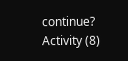continue?
Activity (8)